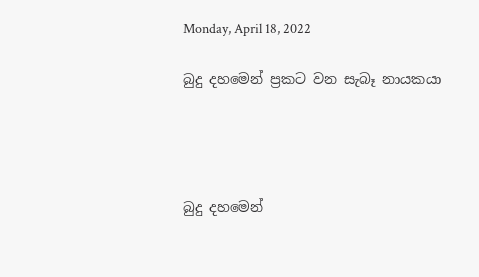Monday, April 18, 2022

බුදු දහමෙන් ප්‍රකට වන සැබෑ නායකයා




බුදු දහමෙන්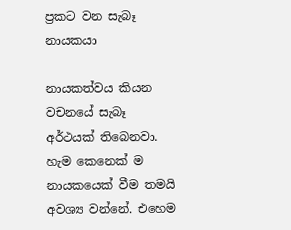ප්‍රකට වන සැබෑ නායකයා

නායකත්වය කියන වචනයේ සැබෑ අර්ථයක් තිබෙනවා. හැම කෙනෙක් ම නායකයෙක් වීම තමයි අවශ්‍ය වන්නේ. එහෙම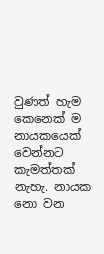වුණත් හැම කෙනෙක් ම නායකයෙක් වෙන්නට කැමත්තක් නැහැ. නායක නො වන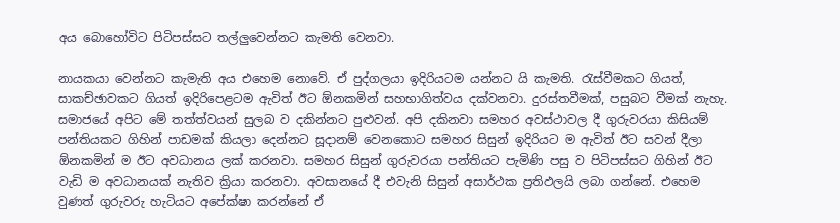අය බොහෝවිට පිටිපස්සට තල්ලුවෙන්නට කැමති වෙනවා.

නායකයා වෙන්නට කැමැති අය එහෙම නොවේ. ඒ පුද්ගලයා ඉදිරියටම යන්නට යි කැමති. රැස්වීමකට ගියත්, සාකච්ඡාවකට ගියත් ඉදිරිපෙළටම ඇවිත් ඊට ඕනකමින් සහභාගිත්වය දක්වනවා. දුරස්තවීමක්, පසුබට වීමක් නැහැ. සමාජයේ අපිට මේ තත්ත්වයන් සුලබ ව දකින්නට පුළුවන්. අපි දකිනවා සමහර අවස්ථාවල දී ගුරුවරයා කිසියම් පන්තියකට ගිහින් පාඩමක් කියලා දෙන්නට සූදානම් වෙනකොට සමහර සිසුන් ඉදිරියට ම ඇවිත් ඊට සවන් දීලා ඕනකමින් ම ඊට අවධානය ලක් කරනවා. සමහර සිසුන් ගුරුවරයා පන්තියට පැමිණි පසු ව පිටිපස්සට ගිහින් ඊට වැඩි ම අවධානයක් නැතිව ක්‍රියා කරනවා. අවසානයේ දී එවැනි සිසුන් අසාර්ථක ප්‍රතිඵලයි ලබා ගන්නේ. එහෙම වුණත් ගුරුවරු හැටියට අපේක්ෂා කරන්නේ ඒ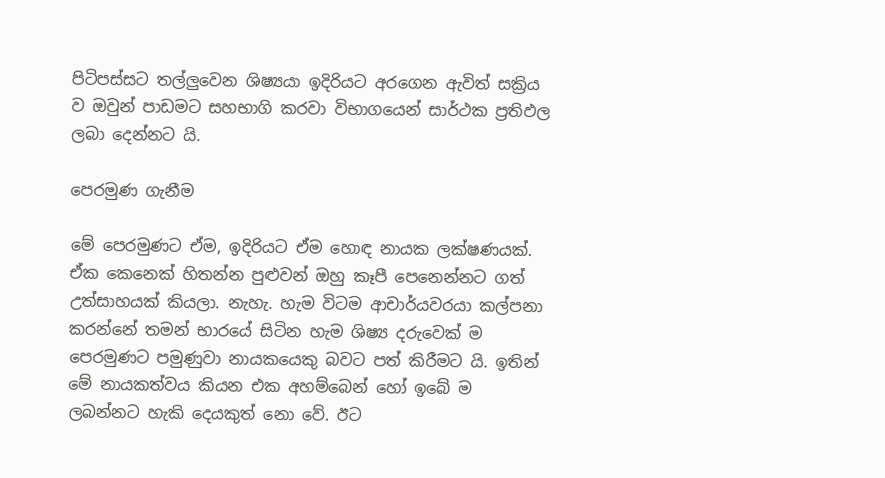පිටිපස්සට තල්ලුවෙන ශිෂ්‍යයා ඉදිරියට අරගෙන ඇවිත් සක්‍රිය ව ඔවුන් පාඩමට සහභාගි කරවා විභාගයෙන් සාර්ථක ප්‍රතිඵල ලබා දෙන්නට යි.

පෙරමුණ ගැනීම

මේ පෙරමුණට ඒම, ඉදිරියට ඒම හොඳ නායක ලක්ෂණයක්. ඒක කෙනෙක් හිතන්න පුළුවන් ඔහු කෑපී පෙනෙන්නට ගත් උත්සාහයක් කියලා. නැහැ. හැම විටම ආචාර්යවරයා කල්පනා කරන්නේ තමන් භාරයේ සිටින හැම ශිෂ්‍ය දරුවෙක් ම පෙරමුණට පමුණුවා නායකයෙකු බවට පත් කිරීමට යි. ඉතින් මේ නායකත්වය කියන එක අහම්බෙන් හෝ ඉබේ ම ලබන්නට හැකි දෙයකුත් නො වේ. ඊට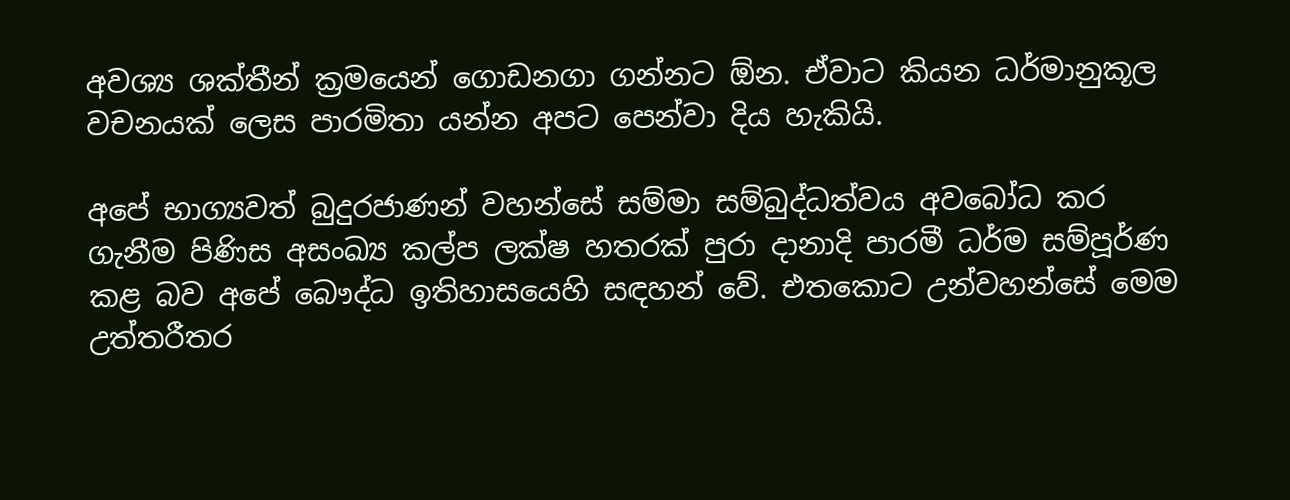අවශ්‍ය ශක්තීන් ක්‍රමයෙන් ගොඩනගා ගන්නට ඕන. ඒවාට කියන ධර්මානුකූල වචනයක් ලෙස පාරමිතා යන්න අපට පෙන්වා දිය හැකියි.

අපේ භාග්‍යවත් බුදුරජාණන් වහන්සේ සම්මා සම්බුද්ධත්වය අවබෝධ කර ගැනීම පිණිස අසංඛ්‍ය කල්ප ලක්ෂ හතරක් පුරා දානාදි පාරමී ධර්ම සම්පූර්ණ කළ බව අපේ බෞද්ධ ඉතිහාසයෙහි සඳහන් වේ. එතකොට උන්වහන්සේ මෙම උත්තරීතර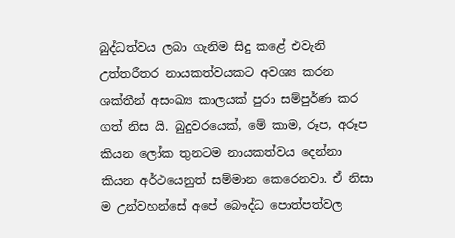බුද්ධත්වය ලබා ගැනිම සිදු කළේ එවැනි උත්තරීතර නායකත්වයකට අවශ්‍ය කරන ශක්තීන් අසංඛ්‍ය කාලයක් පුරා සම්පුර්ණ කර ගත් නිස යි. බුදුවරයෙක්, මේ කාම, රූප, අරූප කියන ලෝක තුනටම නායකත්වය දෙන්නා කියන අර්ථයෙනුත් සම්මාන කෙරෙනවා. ඒ නිසා ම උන්වහන්සේ අපේ බෞද්ධ පොත්පත්වල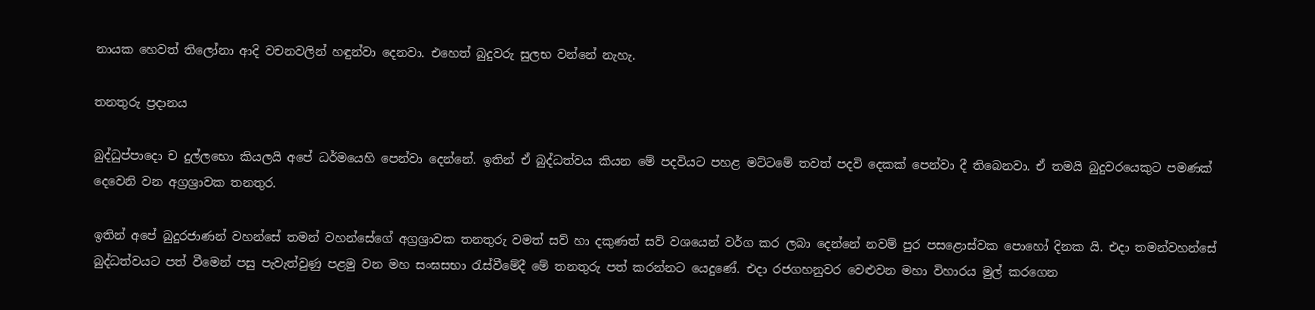නායක හෙවත් තිලෝනා ආදි වචනවලින් හඳුන්වා දෙනවා. එහෙත් බුදුවරු සුලභ වන්නේ නැහැ.

තනතුරු ප්‍රදානය

බුද්ධුප්පාදො ච දුල්ලභො කියලයි අපේ ධර්මයෙහි පෙන්වා දෙන්නේ. ඉතින් ඒ බුද්ධත්වය කියන මේ පදවියට පහළ මට්ටමේ තවත් පදවි දෙකක් පෙන්වා දී තිබෙනවා. ඒ තමයි බුදුවරයෙකුට පමණක් දෙවෙනි වන අග්‍රශ්‍රාවක තනතුර.

ඉතින් අපේ බුදුරජාණන් වහන්සේ තමන් වහන්සේගේ අග්‍රශ්‍රාවක තනතුරු වමත් සව් හා දකුණත් සව් වශයෙන් වර්ග කර ලබා දෙන්නේ නවම් පුර පසළොස්වක පොහෝ දිනක යි. එදා තමන්වහන්සේ බුද්ධත්වයට පත් වීමෙන් පසු පැවැත්වුණු පළමු වන මහ සංඝසභා රැස්වීමේදී මේ තනතුරු පත් කරන්නට යෙදුණේ. එදා රජගහනුවර වෙළුවන මහා විහාරය මුල් කරගෙන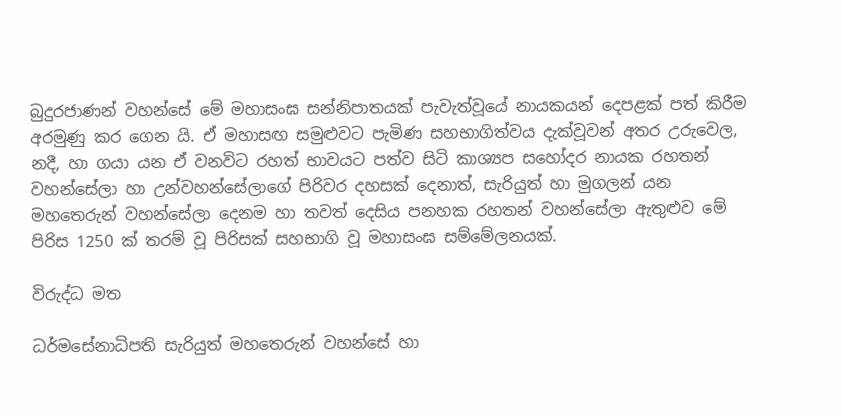බුදුරජාණන් වහන්සේ මේ මහාසංඝ සන්නිපාතයක් පැවැත්වූයේ නායකයන් දෙපළක් පත් කිරීම අරමුණු කර ගෙන යි. ඒ මහාසඟ සමුළුවට පැමිණ සහභාගිත්වය දැක්වූවන් අතර උරුවෙල, නදී, හා ගයා යන ඒ වනවිට රහත් භාවයට පත්ව සිටි කාශ්‍යප සහෝදර නායක රහතන් වහන්සේලා හා උන්වහන්සේලාගේ පිරිවර දහසක් දෙනාත්, සැරියුත් හා මුගලන් යන මහතෙරුන් වහන්සේලා දෙනම හා තවත් දෙසිය පනහක රහතන් වහන්සේලා ඇතුළුව මේ පිරිස 1250 ක් තරම් වූ පිරිසක් සහභාගි වූ මහාසංඝ සම්මේලනයක්.

විරුද්ධ මත

ධර්මසේනාධිපති සැරියුත් මහතෙරුන් වහන්සේ හා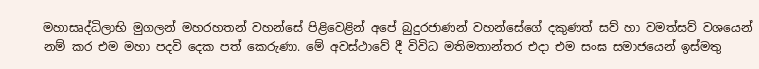මහාසෘද්ධිලාභි මුගලන් මහරහතන් වහන්සේ පිළිවෙළින් අපේ බුදුරජාණන් වහන්සේගේ දකුණත් සව් හා වමත්සව් වශයෙන් නම් කර එම මහා පදවි දෙක පත් කෙරුණා. මේ අවස්ථාවේ දී විවිධ මතිමතාන්තර එදා එම සංඝ සමාජයෙන් ඉස්මතු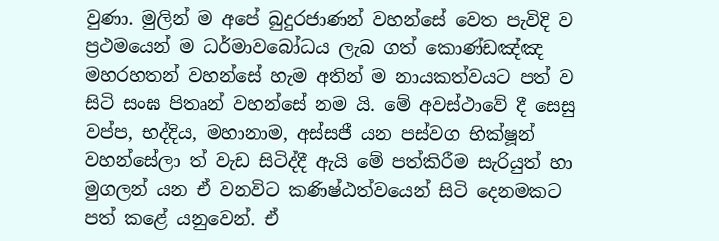වුණා. මුලින් ම අපේ බුදුරජාණන් වහන්සේ වෙත පැවිදි ව ප්‍රථමයෙන් ම ධර්මාවබෝධය ලැබ ගත් කොණ්ඩඤ්ඤ මහරහතන් වහන්සේ හැම අතින් ම නායකත්වයට පත් ව සිටි සංඝ පිතෘන් වහන්සේ නම යි. මේ අවස්ථාවේ දී සෙසු වප්ප, භද්දිය, මහානාම, අස්සජී යන පස්වග භික්ෂූන් වහන්සේලා ත් වැඩ සිටිද්දී ඇයි මේ පත්කිරීම සැරියුත් හා මුගලන් යන ඒ වනවිට කණිෂ්ඨත්වයෙන් සිටි දෙනමකට පත් කළේ යනුවෙන්. ඒ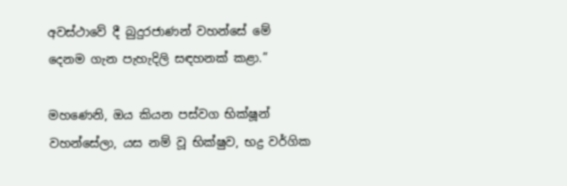අවස්ථාවේ දී බුදුරජාණන් වහන්සේ මේ දෙනම ගැන පැහැදිලි සඳහනක් කළා.”

මහණෙනි, ඔය කියන පස්වග භික්ෂූන් වහන්සේලා, යස නම් වූ භික්ෂුව, භද්‍ර වර්ගික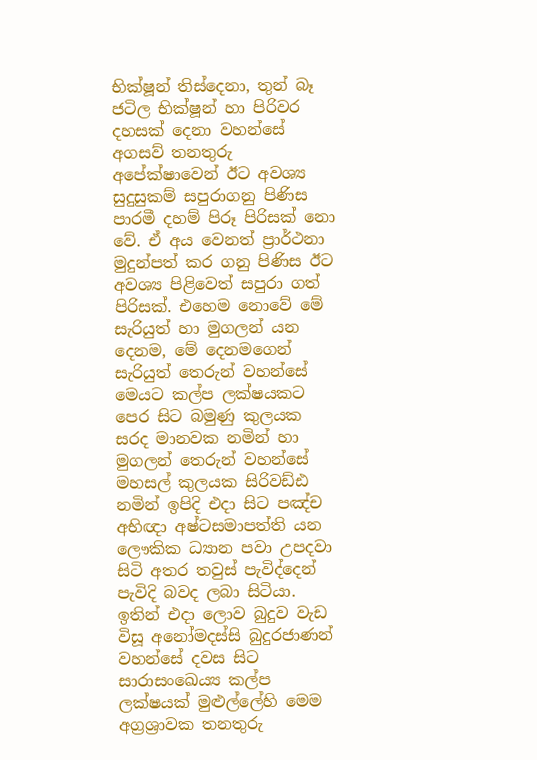භික්ෂූන් තිස්දෙනා, තුන් බෑ ජටිල භික්ෂූන් හා පිරිවර දහසක් දෙනා වහන්සේ අගසව් තනතුරු අපේක්ෂාවෙන් ඊට අවශ්‍ය සුදුසුකම් සපුරාගනු පිණිස පාරමී දහම් පිරූ පිරිසක් නො වේ. ඒ අය වෙනත් ප්‍රාර්ථනා මුදුන්පත් කර ගනු පිණිස ඊට අවශ්‍ය පිළිවෙත් සපුරා ගත් පිරිසක්. එහෙම නොවේ මේ සැරියුත් හා මුගලන් යන දෙනම, මේ දෙනමගෙන් සැරියුත් තෙරුන් වහන්සේ මෙයට කල්ප ලක්ෂයකට පෙර සිට බමුණු කුලයක සරද මානවක නමින් හා මුගලන් තෙරුන් වහන්සේ මහසල් කුලයක සිරිවඩ්ඪ නමින් ඉපිදි එදා සිට පඤ්ච අභිඥා අෂ්ටසමාපත්ති යන ලෞකික ධ්‍යාන පවා උපදවා සිටි අතර තවුස් පැවිද්දෙන් පැවිදි බවද ලබා සිටියා. ඉතින් එදා ලොව බුදුව වැඩ විසූ අනෝමදස්සි බුදුරජාණන් වහන්සේ දවස සිට සාරාසංඛෙය්‍ය කල්ප ලක්ෂයක් මුළුල්ලේහි මෙම අග්‍රශ්‍රාවක තනතුරු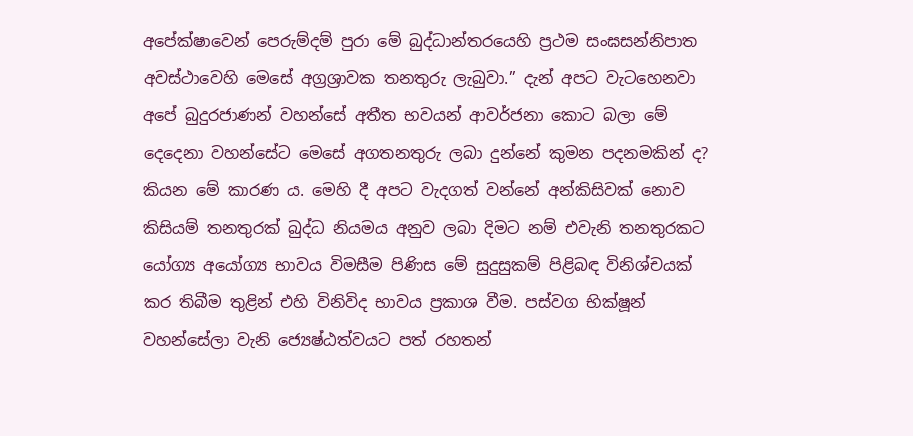අපේක්ෂාවෙන් පෙරුම්දම් පුරා මේ බුද්ධාන්තරයෙහි ප්‍රථම සංඝසන්නිපාත අවස්ථාවෙහි මෙසේ අග්‍රශ්‍රාවක තනතුරු ලැබුවා.” දැන් අපට වැටහෙනවා අපේ බුදුරජාණන් වහන්සේ අතීත භවයන් ආවර්ජනා කොට බලා මේ දෙදෙනා වහන්සේට මෙසේ අගතනතුරු ලබා දුන්නේ කුමන පදනමකින් ද? කියන මේ කාරණ ය. මෙහි දී අපට වැදගත් වන්නේ අන්කිසිවක් නොව කිසියම් තනතුරක් බුද්ධ නියමය අනුව ලබා දිමට නම් එවැනි තනතුරකට යෝග්‍ය අයෝග්‍ය භාවය විමසීම පිණිස මේ සුදුසුකම් පිළිබඳ විනිශ්චයක් කර තිබීම තුළින් එහි විනිවිද භාවය ප්‍රකාශ වීම. පස්වග භික්ෂූන් වහන්සේලා වැනි ජ්‍යෙෂ්ඨත්වයට පත් රහතන්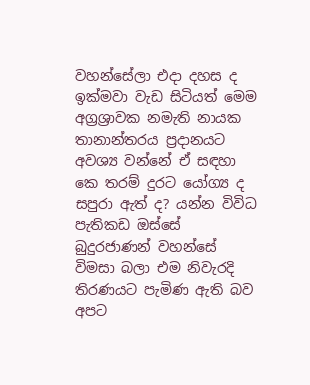වහන්සේලා එදා දහස ද ඉක්මවා වැඩ සිටියත් මෙම අග්‍රශ්‍රාවක නමැති නායක තානාන්තරය ප්‍රදානයට අවශ්‍ය වන්නේ ඒ සඳහා කෙ තරම් දුරට යෝග්‍ය ද සපුරා ඇත් ද? යන්න විවිධ පැතිකඩ ඔස්සේ බුදුරජාණන් වහන්සේ විමසා බලා එම නිවැරදි තිරණයට පැමිණ ඇති බව අපට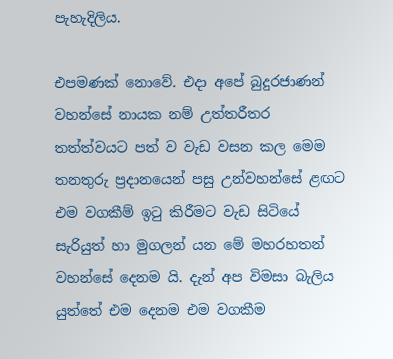පැහැදිලිය.

එපමණක් නොවේ. එදා අපේ බුදුරජාණන් වහන්සේ නායක නම් උත්තරීතර තත්ත්වයට පත් ව වැඩ වසන කල මෙම තනතුරු ප්‍රදානයෙන් පසු උන්වහන්සේ ළඟට එම වගකීම් ඉටු කිරීමට වැඩ සිටියේ සැරියුත් හා මුගලන් යන මේ මහරහතන් වහන්සේ දෙනම යි. දැන් අප විමසා බැලිය යුත්තේ එම දෙනම එම වගකීම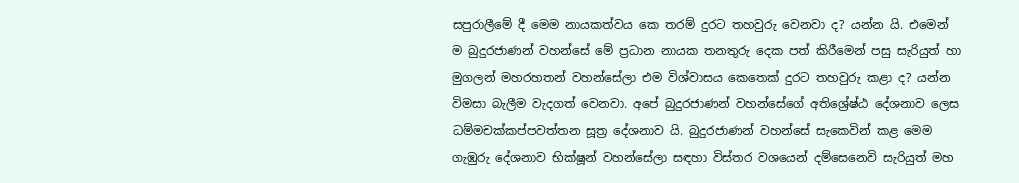සපුරාලීමේ දී මෙම නායකත්වය කෙ තරම් දුරට තහවුරු වෙනවා ද? යන්න යි. එමෙන් ම බුදුරජාණන් වහන්සේ මේ ප්‍රධාන නායක තනතුරු දෙක පත් කිරීමෙන් පසු සැරියුත් හා මුගලන් මහරහතන් වහන්සේලා එම විශ්වාසය කෙතෙක් දුරට තහවුරු කළා ද? යන්න විමසා බැලීම වැදගත් වෙනවා. අපේ බුදුරජාණන් වහන්සේගේ අතිශ්‍රේෂ්ඨ දේශනාව ලෙස ධම්මචක්කප්පවත්තන සූත්‍ර දේශනාව යි. බුදුරජාණන් වහන්සේ සැකෙවින් කළ මෙම ගැඹුරු දේශනාව භික්ෂූන් වහන්සේලා සඳහා විස්තර වශයෙන් දම්සෙනෙවි සැරියුත් මහ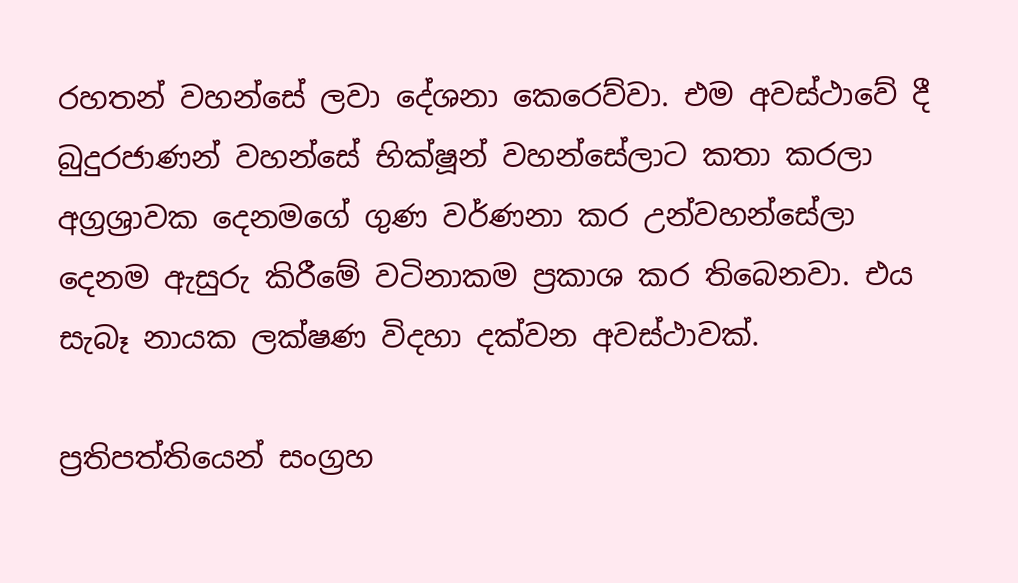රහතන් වහන්සේ ලවා දේශනා කෙරෙව්වා. එම අවස්ථාවේ දී බුදුරජාණන් වහන්සේ භික්ෂූන් වහන්සේලාට කතා කරලා අග්‍රශ්‍රාවක දෙනමගේ ගුණ වර්ණනා කර උන්වහන්සේලා දෙනම ඇසුරු කිරීමේ වටිනාකම ප්‍රකාශ කර තිබෙනවා. එය සැබෑ නායක ලක්ෂණ විදහා දක්වන අවස්ථාවක්.

ප්‍රතිපත්තියෙන් සංග්‍රහ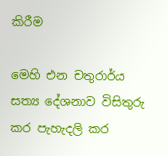කිරීම

මෙහි එන චතුරාර්ය සත්‍ය දේශනාව විසිතුරු කර පැහැදලි කර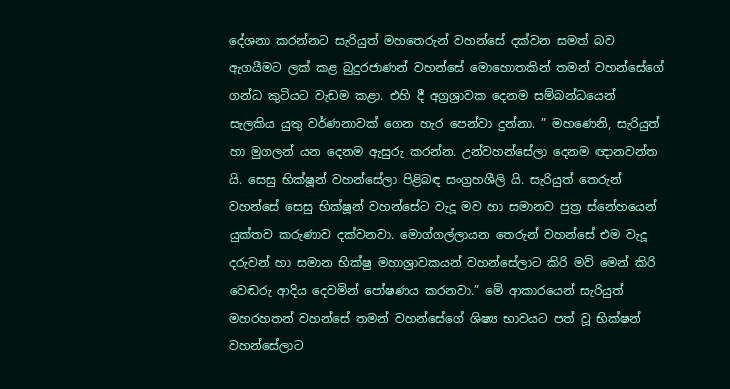දේශනා කරන්නට සැරියුත් මහතෙරුන් වහන්සේ දක්වන සමත් බව ඇගයීමට ලක් කළ බුදුරජාණන් වහන්සේ මොහොතකින් තමන් වහන්සේගේ ගන්ධ කුටියට වැඩම කළා. එහි දී අග්‍රශ්‍රාවක දෙනම සම්බන්ධයෙන් සැලකිය යුතු වර්ණනාවක් ගෙන හැර පෙන්වා දුන්නා. ” මහණෙනි, සැරියුත් හා මුගලන් යන දෙනම ඇසුරු කරන්න. උන්වහන්සේලා දෙනම ඥානවන්ත යි. සෙසු භික්ෂූන් වහන්සේලා පිළිබඳ සංග්‍රහශීලි යි. සැරියුත් තෙරුන් වහන්සේ සෙසු භික්ෂූන් වහන්සේට වැදූ මව හා සමානව පුත්‍ර ස්නේහයෙන් යුක්තව කරුණාව දක්වනවා. මොග්ගල්ලායන තෙරුන් වහන්සේ එම වැදූ දරුවන් හා සමාන භික්ෂු මහාශ්‍රාවකයන් වහන්සේලාට කිරි මව් මෙන් කිරි වෙඬරු ආදිය දෙවමින් පෝෂණය කරනවා.” මේ ආකාරයෙන් සැරියුත් මහරහතන් වහන්සේ තමන් වහන්සේගේ ශිෂ්‍ය භාවයට පත් වූ භික්ෂන් වහන්සේලාට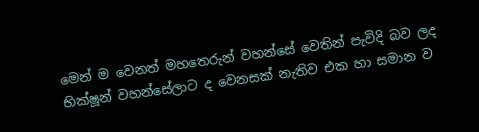මෙන් ම වෙනත් මහතෙරුන් වහන්සේ වෙතින් පැවිදි බව ලද භික්ෂූන් වහන්සේලාට ද වෙනසක් නැතිව එක හා සමාන ව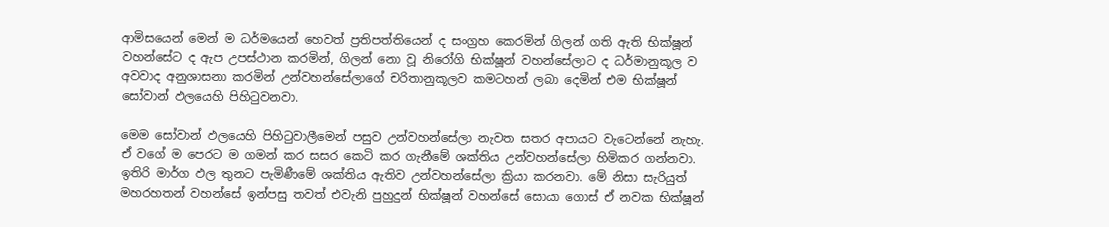ආමිසයෙන් මෙන් ම ධර්මයෙන් හෙවත් ප්‍රතිපත්තියෙන් ද සංග්‍රහ කෙරමින් ගිලන් ගති ඇති භික්ෂූන් වහන්සේට ද ඇප උපස්ථාන කරමින්, ගිලන් නො වූ නිරෝගි භික්ෂූන් වහන්සේලාට ද ධර්මානුකූල ව අවවාද අනුශාසනා කරමින් උන්වහන්සේලාගේ චරිතානුකූලව කමටහන් ලබා දෙමින් එම භික්ෂූන් සෝවාන් ඵලයෙහි පිහිටුවනවා.

මෙම සෝවාන් ඵලයෙහි පිහිටුවාලීමෙන් පසුව උන්වහන්සේලා නැවත සතර අපායට වැටෙන්නේ නැහැ. ඒ වගේ ම පෙරට ම ගමන් කර සසර කෙටි කර ගැනීමේ ශක්තිය උන්වහන්සේලා හිමිකර ගන්නවා. ඉතිරි මාර්ග ඵල තුනට පැමිණීමේ ශක්තිය ඇතිව උන්වහන්සේලා ක්‍රියා කරනවා. මේ නිසා සැරියුත් මහරහතන් වහන්සේ ඉන්පසු තවත් එවැනි පුහුදුන් භික්ෂූන් වහන්සේ සොයා ගොස් ඒ නවක භික්ෂූන්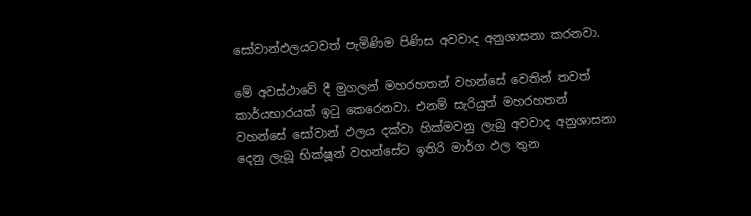සෝවාන්ඵලයටවත් පැමිණිම පිණිස අවවාද අනුශාසනා කරනවා.

මේ අවස්ථාවේ දී මුගලන් මහරහතන් වහන්සේ වෙතින් තවත් කාර්යභාරයක් ඉටු කෙරෙනවා. එනම් සැරියුත් මහරහතන් වහන්සේ සෝවාන් ඵලය දක්වා හික්මවනු ලැබු අවවාද අනුශාසනා දෙනු ලැබූ භික්ෂූන් වහන්සේට ඉතිරි මාර්ග ඵල තුන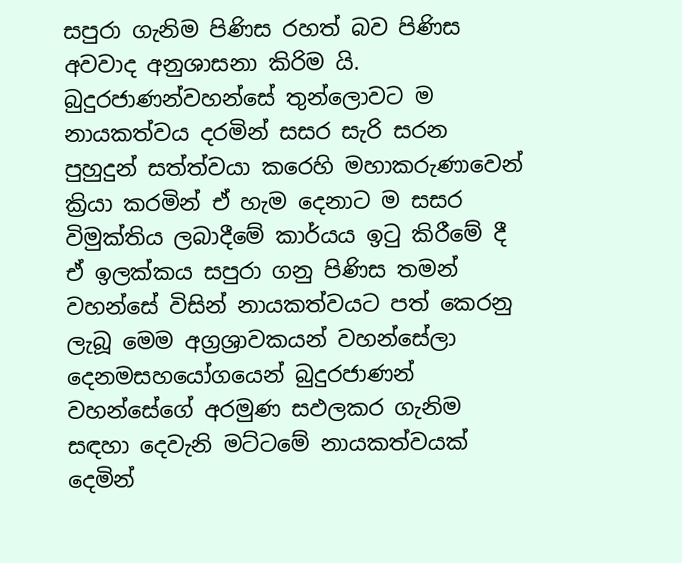සපුරා ගැනිම පිණිස රහත් බව පිණිස අවවාද අනුශාසනා කිරිම යි. බුදුරජාණන්වහන්සේ තුන්ලොවට ම නායකත්වය දරමින් සසර සැරි සරන පුහුදුන් සත්ත්වයා කරෙහි මහාකරුණාවෙන් ක්‍රියා කරමින් ඒ හැම දෙනාට ම සසර විමුක්තිය ලබාදීමේ කාර්යය ඉටු කිරීමේ දී ඒ ඉලක්කය සපුරා ගනු පිණිස තමන් වහන්සේ විසින් නායකත්වයට පත් කෙරනු ලැබූ මෙම අග්‍රශ්‍රාවකයන් වහන්සේලා දෙනමසහයෝගයෙන් බුදුරජාණන් වහන්සේගේ අරමුණ සඵලකර ගැනිම සඳහා දෙවැනි මට්ටමේ නායකත්වයක් දෙමින්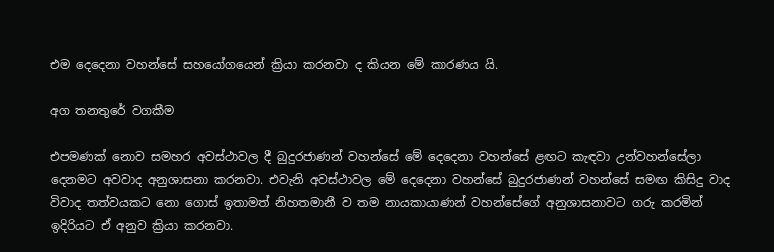එම දෙදෙනා වහන්සේ සහයෝගයෙන් ක්‍රියා කරනවා ද කියන මේ කාරණය යි.

අග තනතුරේ වගකීම

එපමණක් නොව සමහර අවස්ථාවල දී බුදුරජාණන් වහන්සේ මේ දෙදෙනා වහන්සේ ළඟට කැඳවා උන්වහන්සේලා දෙනමට අවවාද අනුශාසනා කරනවා. එවැනි අවස්ථාවල මේ දෙදෙනා වහන්සේ බුදුරජාණන් වහන්සේ සමඟ කිසිදු වාද විවාද තත්වයකට නො ගොස් ඉතාමත් නිහතමානී ව තම නායකායාණන් වහන්සේගේ අනුශාසනාවට ගරු කරමින් ඉදිරියට ඒ අනුව ක්‍රියා කරනවා.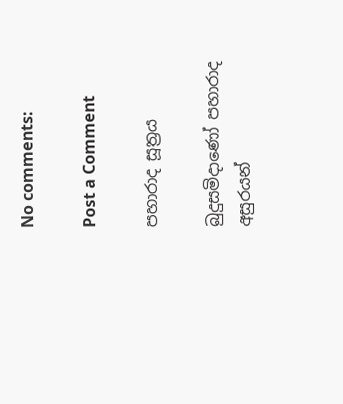No comments:

Post a Comment

පහාරාද සූත්‍රය

බුදුසමිදාණෝ පහාරාද අසුරයන්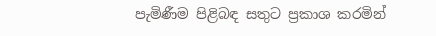පැමිණීම පිළිබඳ සතුට ප්‍රකාශ කරමින්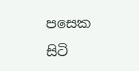පසෙක සිටි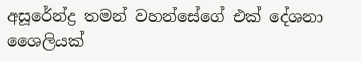අසූරේන්ද්‍ර තමන් වහන්සේගේ එක් දේශනා ශෛලියක්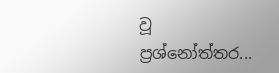වූ ප්‍රශ්නෝත්තර...